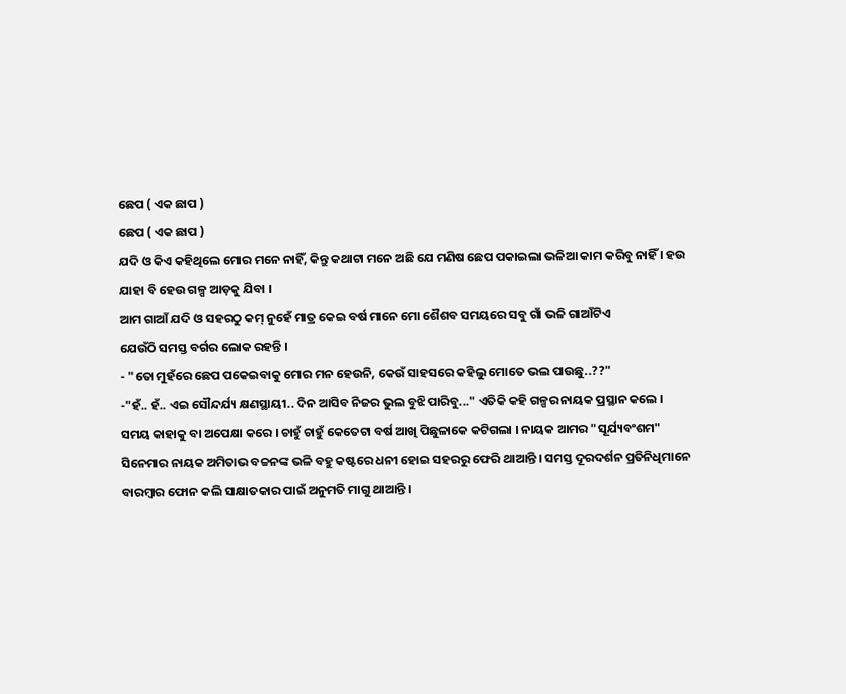ଛେପ ( ଏକ ଛାପ )
ଛେପ ( ଏକ ଛାପ )
ଯଦି ଓ କିଏ କହିଥିଲେ ମୋର ମନେ ନାହିଁ, କିନ୍ତୁ କଥାଟା ମନେ ଅଛି ଯେ ମଣିଷ ଛେପ ପକାଇଲା ଭଳିଆ କାମ କରିବୁ ନାହିଁ । ହଉ ଯାହା ବି ହେଉ ଗଳ୍ପ ଆଡ଼କୁ ଯିବା ।
ଆମ ଗାଆଁ ଯଦି ଓ ସହରଠୁ କମ୍ ନୁହେଁ ମାତ୍ର କେଇ ବର୍ଷ ମାନେ ମୋ ଶୈଶବ ସମୟରେ ସବୁ ଗାଁ ଭଳି ଗାଆଁଟିଏ
ଯେଉଁଠି ସମସ୍ତ ବର୍ଗର ଲୋକ ରହନ୍ତି ।
- "ତୋ ମୁହଁରେ ଛେପ ପକେଇବାକୁ ମୋର ମନ ହେଉନି, କେଉଁ ସାହସରେ କହିଲୁ ମୋତେ ଭଲ ପାଉଛୁ..??"
-"ହଁ.. ହଁ.. ଏଇ ସୌନ୍ଦର୍ଯ୍ୟ କ୍ଷଣସ୍ଥାୟୀ.. ଦିନ ଆସିବ ନିଜର ଭୁଲ ବୁଝି ପାରିବୁ..." ଏତିକି କହି ଗଳ୍ପର ନାୟକ ପ୍ରସ୍ଥାନ କଲେ ।
ସମୟ କାହାକୁ ବା ଅପେକ୍ଷା କରେ । ଚାହୁଁ ଚାହୁଁ କେତେଟା ବର୍ଷ ଆଖି ପିଛୁଳାକେ କଟିଗଲା । ନାୟକ ଆମର "ସୂର୍ଯ୍ୟବଂଶମ" ସିନେମାର ନାୟକ ଅମିତାଭ ବଚ୍ଚନଙ୍କ ଭଳି ବହୁ କଷ୍ଟରେ ଧନୀ ହୋଇ ସହରରୁ ଫେରି ଥାଆନ୍ତି । ସମସ୍ତ ଦୂରଦର୍ଶନ ପ୍ରତିନିଧିମାନେ ବାରମ୍ବାର ଫୋନ କଲି ସାକ୍ଷାତକାର ପାଇଁ ଅନୁମତି ମାଗୁ ଥାଆନ୍ତି ।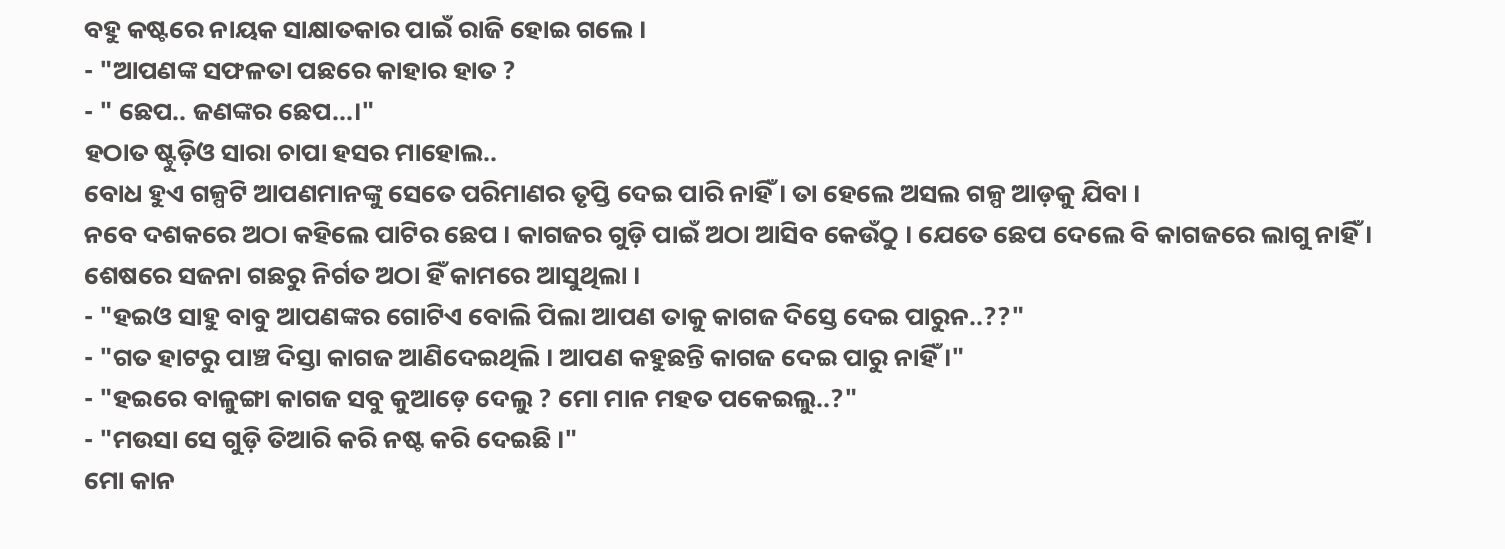ବହୁ କଷ୍ଟରେ ନାୟକ ସାକ୍ଷାତକାର ପାଇଁ ରାଜି ହୋଇ ଗଲେ ।
- "ଆପଣଙ୍କ ସଫଳତା ପଛରେ କାହାର ହାତ ?
- " ଛେପ.. ଜଣଙ୍କର ଛେପ...।"
ହଠାତ ଷ୍ଟୁଡ଼ିଓ ସାରା ଚାପା ହସର ମାହୋଲ..
ବୋଧ ହୁଏ ଗଳ୍ପଟି ଆପଣମାନଙ୍କୁ ସେତେ ପରିମାଣର ତୃପ୍ତି ଦେଇ ପାରି ନାହିଁ । ତା ହେଲେ ଅସଲ ଗଳ୍ପ ଆଡ଼କୁ ଯିବା ।
ନବେ ଦଶକରେ ଅଠା କହିଲେ ପାଟିର ଛେପ । କାଗଜର ଗୁଡ଼ି ପାଇଁ ଅଠା ଆସିବ କେଉଁଠୁ । ଯେତେ ଛେପ ଦେଲେ ବି କାଗଜରେ ଲାଗୁ ନାହିଁ । ଶେଷରେ ସଜନା ଗଛରୁ ନିର୍ଗତ ଅଠା ହିଁ କାମରେ ଆସୁଥିଲା ।
- "ହଇଓ ସାହୁ ବାବୁ ଆପଣଙ୍କର ଗୋଟିଏ ବୋଲି ପିଲା ଆପଣ ତାକୁ କାଗଜ ଦିସ୍ତେ ଦେଇ ପାରୁନ..??"
- "ଗତ ହାଟରୁ ପାଞ୍ଚ ଦିସ୍ତା କାଗଜ ଆଣିଦେଇଥିଲି । ଆପଣ କହୁଛନ୍ତି କାଗଜ ଦେଇ ପାରୁ ନାହିଁ ।"
- "ହଇରେ ବାଳୁଙ୍ଗା କାଗଜ ସବୁ କୁଆଡ଼େ ଦେଲୁ ? ମୋ ମାନ ମହତ ପକେଇଲୁ..?"
- "ମଉସା ସେ ଗୁଡ଼ି ତିଆରି କରି ନଷ୍ଟ କରି ଦେଇଛି ।"
ମୋ କାନ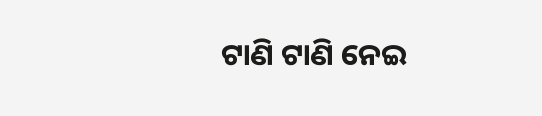ଟାଣି ଟାଣି ନେଇ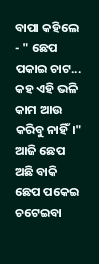ବାପା କହିଲେ - " ଛେପ ପକାଇ ଚାଟ... କହ ଏହି ଭଳି କାମ ଆଉ କରିବୁ ନାହିଁ।"
ଆଜି ଛେପ ଅଛି ବାକି ଛେପ ପକେଇ ଚଟେଇବା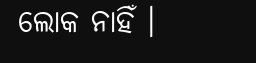ଲୋକ ନାହିଁ ।